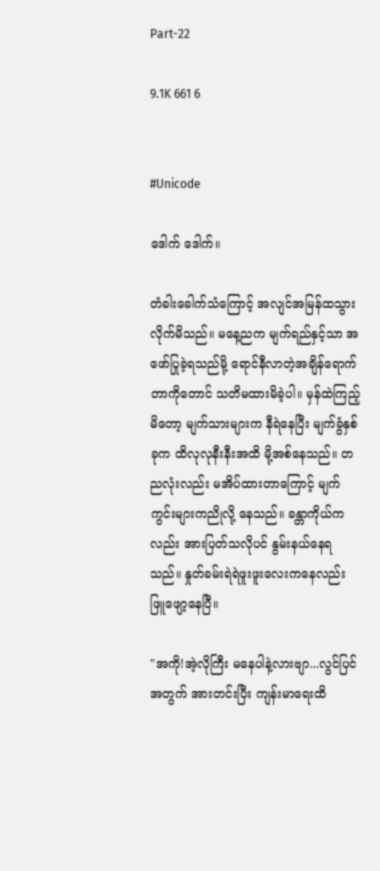Part-22

9.1K 661 6


#Unicode

ဒေါက် ဒေါက်။

တံခါးခေါက်သံကြောင့် အလျင်အမြန်ထသွားလိုက်မိသည်။ မနေ့ညက မျက်ရည်နှင့်သာ အဖော်ပြုခဲ့ရသည်မို့ ရောင်နီလာတဲ့အချိန်ရောက်တာကိုတောင် သတိမထားမိခဲ့ပါ။ မှန်ထဲကြည့်မိတော့ မျက်သားများက နီရဲနေပြီး မျက်ခွံနှစ်ခုက ထိလုလုနီးနီးအထိ မို့အစ်နေသည်။ တညလုံးလည်း မအိပ်ထားတာကြောင့် မျက်ကွင်းများကညိုလို့ နေသည်။ ခန္တာကိုယ်ကလည်း အားပြတ်သလိုပင် နွမ်းနယ်နေရသည်။ နှုတ်ခမ်းရဲရဲဖူးဖူးလေးကနေလည်း ဖြူဖျော့နေပြီ။

"အကို!အဲ့လိုကြီး မနေပါနဲ့လားဗျာ...လွင်ပြင်အတွက် အားတင်းပြီး ကျန်းမာရေးထိ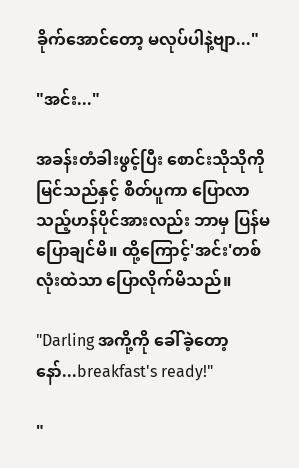ခိုက်အောင်တော့ မလုပ်ပါနဲ့ဗျာ..."

"အင်း..."

အခန်းတံခါးဖွင့်ပြီး စောင်းသိုသိုကို မြင်သည်နှင့် စိတ်ပူကာ ပြောလာသည့်ဟန်ပိုင်အားလည်း ဘာမှ ပြန်မပြောချင်မိ။ ထို့ကြောင့်'အင်း'တစ်လုံးထဲသာ ပြောလိုက်မိသည်။

"Darling အကို့ကို ခေါ်ခဲ့တော့နော်...breakfast's ready!"

"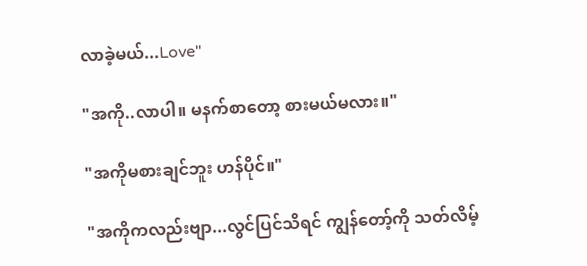လာခဲ့မယ်...Love"

"အကို..လာပါ။ မနက်စာတော့ စားမယ်မလား။"

"အကိုမစားချင်ဘူး ဟန်ပိုင်။"

"အကိုကလည်းဗျာ...လွင်ပြင်သိရင် ကျွန်တော့်ကို သတ်လိမ့်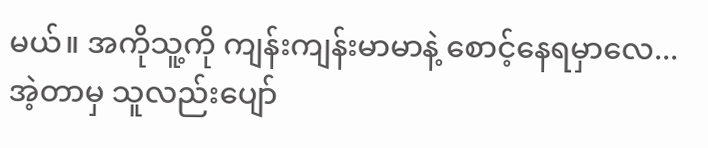မယ်။ အကိုသူ့ကို ကျန်းကျန်းမာမာနဲ့ စောင့်နေရမှာလေ...အဲ့တာမှ သူလည်းပျော်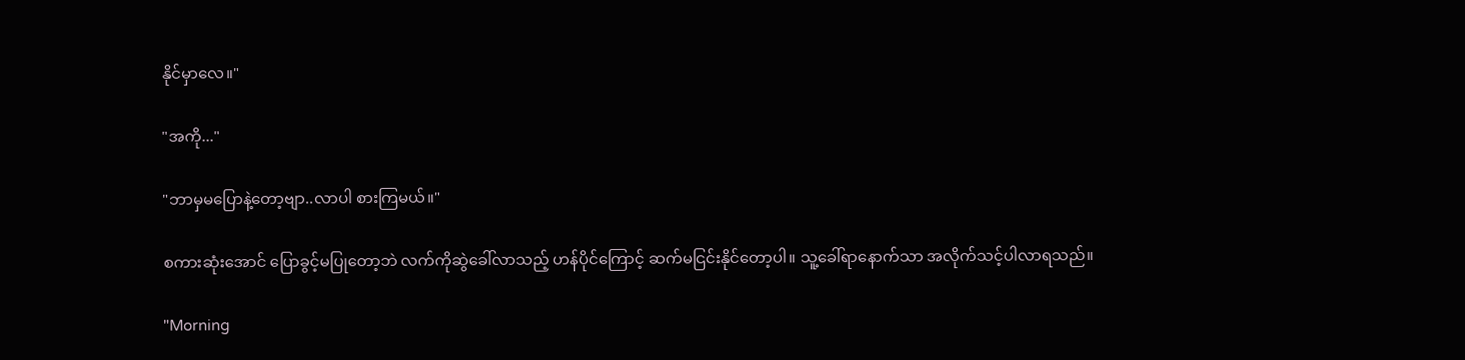နိုင်မှာလေ။"

"အကို..."

"ဘာမှမပြောနဲ့တော့ဗျာ..လာပါ စားကြမယ်။"

စကားဆုံးအောင် ပြောခွင့်မပြုတော့ဘဲ လက်ကိုဆွဲခေါ်လာသည့် ဟန်ပိုင်ကြောင့် ဆက်မငြင်းနိုင်တော့ပါ။ သူ့ခေါ်ရာနောက်သာ အလိုက်သင့်ပါလာရသည်။

"Morning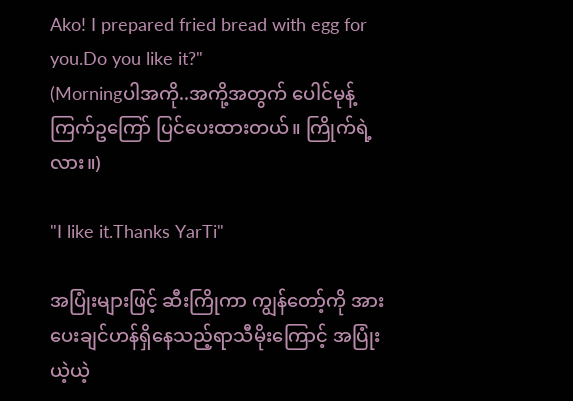Ako! I prepared fried bread with egg for you.Do you like it?"
(Morningပါအကို..အကို့အတွက် ပေါင်မုန့်ကြက်ဥကြော် ပြင်ပေးထားတယ်။ ကြိုက်ရဲ့လား။)

"I like it.Thanks YarTi"

အပြုံးများဖြင့် ဆီးကြိုကာ ကျွန်တော့်ကို အားပေးချင်ဟန်ရှိနေသည့်ရာသီမိုးကြောင့် အပြုံးယဲ့ယဲ့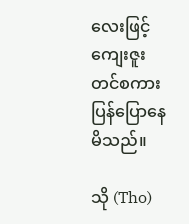လေးဖြင့် ကျေးဇူးတင်စကားပြန်ပြောနေမိသည်။

သို (Tho)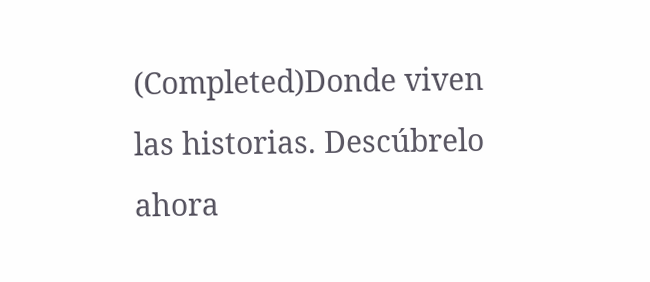(Completed)Donde viven las historias. Descúbrelo ahora